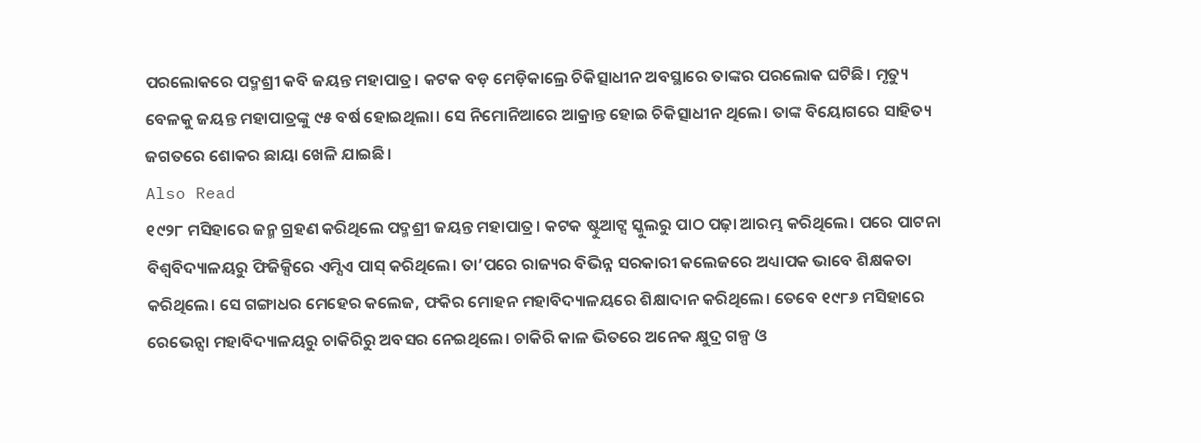ପରଲୋକରେ ପଦ୍ମଶ୍ରୀ କବି ଜୟନ୍ତ ମହାପାତ୍ର। କଟକ ବଡ଼ ମେଡ଼ିକାଲ୍ରେ ଚିକିତ୍ସାଧୀନ ଅବସ୍ଥାରେ ତାଙ୍କର ପରଲୋକ ଘଟିଛି। ମୃତ୍ୟୁ ବେଳକୁ ଜୟନ୍ତ ମହାପାତ୍ରଙ୍କୁ ୯୫ ବର୍ଷ ହୋଇଥିଲା। ସେ ନିମୋନିଆରେ ଆକ୍ରାନ୍ତ ହୋଇ ଚିକିତ୍ସାଧୀନ ଥିଲେ। ତାଙ୍କ ବିୟୋଗରେ ସାହିତ୍ୟ ଜଗତରେ ଶୋକର ଛାୟା ଖେଳି ଯାଇଛି।
Also Read
୧୯୨୮ ମସିହାରେ ଜନ୍ମ ଗ୍ରହଣ କରିଥିଲେ ପଦ୍ମଶ୍ରୀ ଜୟନ୍ତ ମହାପାତ୍ର। କଟକ ଷ୍ଟୁଆଟ୍ସ ସ୍କୁଲରୁ ପାଠ ପଢ଼ା ଆରମ୍ଭ କରିଥିଲେ। ପରେ ପାଟନା ବିଶ୍ୱବିଦ୍ୟାଳୟରୁ ଫିଜିକ୍ସିରେ ଏମ୍ସିଏ ପାସ୍ କରିଥିଲେ। ତା’ପରେ ରାଜ୍ୟର ବିଭିନ୍ନ ସରକାରୀ କଲେଜରେ ଅଧ୍ୟାପକ ଭାବେ ଶିକ୍ଷକତା କରିଥିଲେ। ସେ ଗଙ୍ଗାଧର ମେହେର କଲେଜ, ଫକିର ମୋହନ ମହାବିଦ୍ୟାଳୟରେ ଶିକ୍ଷାଦାନ କରିଥିଲେ। ତେବେ ୧୯୮୬ ମସିହାରେ ରେଭେନ୍ସା ମହାବିଦ୍ୟାଳୟରୁ ଚାକିରିରୁ ଅବସର ନେଇଥିଲେ। ଚାକିରି କାଳ ଭିତରେ ଅନେକ କ୍ଷୁଦ୍ର ଗଳ୍ପ ଓ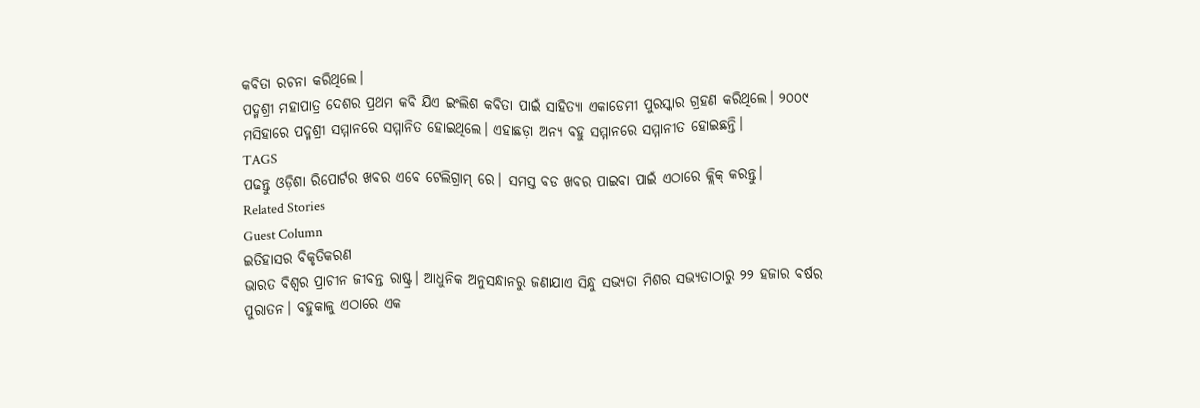କବିତା ରଚନା କରିଥିଲେ।
ପଦ୍ମଶ୍ରୀ ମହାପାତ୍ର ଦେଶର ପ୍ରଥମ କବି ଯିଏ ଇଂଲିଶ କବିତା ପାଇଁ ସାହିତ୍ୟା ଏକାଡେମୀ ପୁରସ୍କାର ଗ୍ରହଣ କରିଥିଲେ। ୨୦୦୯ ମସିହାରେ ପଦ୍ମଶ୍ରୀ ସମ୍ମାନରେ ସମ୍ମାନିତ ହୋଇଥିଲେ। ଏହାଛଡ଼ା ଅନ୍ୟ ବହୁ ସମ୍ମାନରେ ସମ୍ମାନୀତ ହୋଇଛନ୍ତି।
TAGS
ପଢନ୍ତୁ ଓଡ଼ିଶା ରିପୋର୍ଟର ଖବର ଏବେ ଟେଲିଗ୍ରାମ୍ ରେ। ସମସ୍ତ ବଡ ଖବର ପାଇବା ପାଇଁ ଏଠାରେ କ୍ଲିକ୍ କରନ୍ତୁ।
Related Stories
Guest Column
ଇତିହାସର ବିକୃତିକରଣ
ଭାରତ ବିଶ୍ୱର ପ୍ରାଚୀନ ଜୀବନ୍ତ ରାଷ୍ଟ୍ର। ଆଧୁନିକ ଅନୁସନ୍ଧାନରୁ ଜଣାଯାଏ ସିନ୍ଧୁ ସଭ୍ୟତା ମିଶର ସଭ୍ୟତାଠାରୁ ୨୨ ହଜାର ବର୍ଷର ପୁରାତନ। ବହୁକାଳୁ ଏଠାରେ ଏକ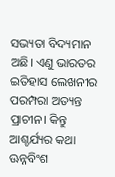ସଭ୍ୟତା ବିଦ୍ୟମାନ ଅଛି। ଏଣୁ ଭାରତର ଇତିହାସ ଲେଖନୀର ପରମ୍ପରା ଅତ୍ୟନ୍ତ ପ୍ରାଚୀନ। କିନ୍ତୁ ଆଶ୍ଚର୍ଯ୍ୟର କଥା ଊନ୍ନବିଂଶ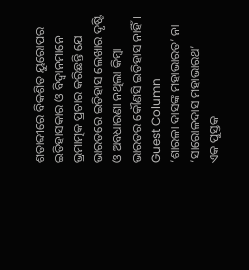ଶତାବ୍ଦୀରେ ବିକଶିତ ୟୁରୋପର ଇତିହାସକାର ଓ ବିଦ୍ୱାନମାନେ ଭ୍ରମାତ୍ମକ ପ୍ରଚାର କରିଛନ୍ତି ଯେ ଭାରତରେ ଇତିହାସ ଲେଖାର ଦୃଷ୍ଟି ଓ ଅବଧାରଣା ନଥିଲା କିମ୍ବା ଭାରତର କୌଣସି ଇତିହାସ ନାହିଁ।
Guest Column
‘ଶାରଳା ଦାସଙ୍କ ମହାଭାରତ’ ନା ‘ସାରୋଳଦାସ ମହାଭାରଥ’
ଏକ ପୁସ୍ତକ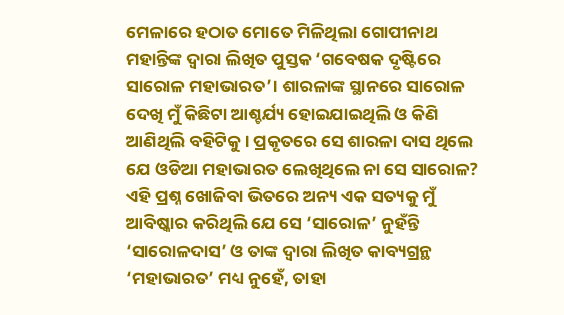ମେଳାରେ ହଠାତ ମୋତେ ମିଳିଥିଲା ଗୋପୀନାଥ ମହାନ୍ତିଙ୍କ ଦ୍ଵାରା ଲିଖିତ ପୁସ୍ତକ ‘ଗବେଷକ ଦୃଷ୍ଟିରେ ସାରୋଳ ମହାଭାରତ’। ଶାରଳାଙ୍କ ସ୍ଥାନରେ ସାରୋଳ ଦେଖି ମୁଁ କିଛିଟା ଆଶ୍ଚର୍ଯ୍ୟ ହୋଇଯାଇଥିଲି ଓ କିଣି ଆଣିଥିଲି ବହିଟିକୁ। ପ୍ରକୃତରେ ସେ ଶାରଳା ଦାସ ଥିଲେ ଯେ ଓଡିଆ ମହାଭାରତ ଲେଖିଥିଲେ ନା ସେ ସାରୋଳ? ଏହି ପ୍ରଶ୍ନ ଖୋଜିବା ଭିତରେ ଅନ୍ୟ ଏକ ସତ୍ୟକୁ ମୁଁ ଆବିଷ୍କାର କରିଥିଲି ଯେ ସେ ‘ସାରୋଳ’ ନୁହଁନ୍ତି ‘ସାରୋଳଦାସ’ ଓ ତାଙ୍କ ଦ୍ଵାରା ଲିଖିତ କାବ୍ୟଗ୍ରନ୍ଥ ‘ମହାଭାରତ’ ମଧ୍ୟ ନୁହେଁ, ତାହା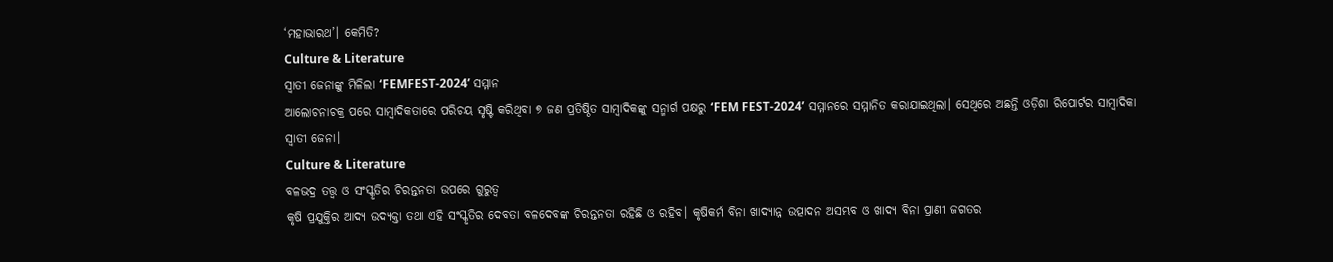‘ମହାଭାରଥ’। କେମିତି?
Culture & Literature
ସ୍ୱାତୀ ଜେନାଙ୍କୁ ମିଳିଲା ‘FEMFEST-2024’ ସମ୍ମାନ
ଆଲୋଚନାଚକ୍ର ପରେ ସାମ୍ବାଦିକତାରେ ପରିଚୟ ସୃଷ୍ଟି କରିଥିବା ୭ ଜଣ ପ୍ରତିଷ୍ଠିତ ସାମ୍ବାଦିକଙ୍କୁ ସନ୍ମାର୍ଗ ପକ୍ଷରୁ ‘FEM FEST-2024’ ସମ୍ମାନରେ ସମ୍ମାନିତ କରାଯାଇଥିଲା। ସେଥିରେ ଅଛନ୍ତି ଓଡ଼ିଶା ରିପୋର୍ଟର ସାମ୍ବାଦିକା ସ୍ଵାତୀ ଜେନା।
Culture & Literature
ବଳଭଦ୍ର ତତ୍ତ୍ୱ ଓ ସଂସ୍କୃତିର ଚିରନ୍ତନତା ଉପରେ ଗୁରୁତ୍ୱ
କୃଷି ପ୍ରଯୁକ୍ତିର ଆଦ୍ୟ ଉଦ୍ୟକ୍ତା ତଥା ଏହି ସଂସ୍କୃତିର ଦେବତା ବଳଦେବଙ୍କ ଚିରନ୍ତନତା ରହିଛି ଓ ରହିବ। କୃଷିକର୍ମ ବିନା ଖାଦ୍ୟାନ୍ନ ଉତ୍ପାଦନ ଅସମ୍ଭବ ଓ ଖାଦ୍ୟ ବିନା ପ୍ରାଣୀ ଜଗତର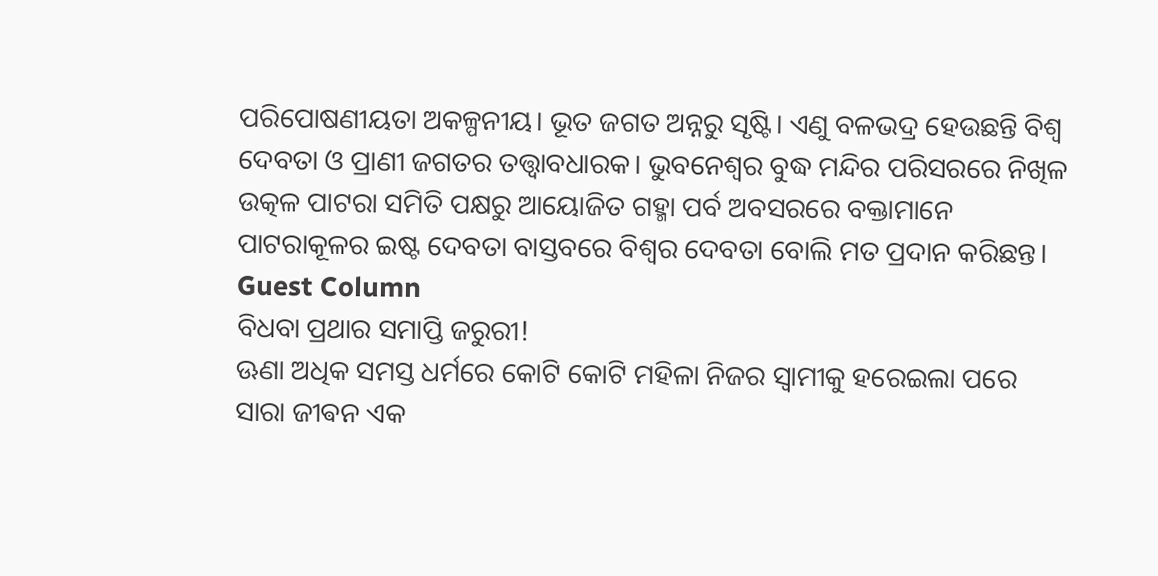ପରିପୋଷଣୀୟତା ଅକଳ୍ପନୀୟ। ଭୂତ ଜଗତ ଅନ୍ନରୁ ସୃଷ୍ଟି। ଏଣୁ ବଳଭଦ୍ର ହେଉଛନ୍ତି ବିଶ୍ୱ ଦେବତା ଓ ପ୍ରାଣୀ ଜଗତର ତତ୍ତ୍ୱାବଧାରକ। ଭୁବନେଶ୍ୱର ବୁଦ୍ଧ ମନ୍ଦିର ପରିସରରେ ନିଖିଳ ଉତ୍କଳ ପାଟରା ସମିତି ପକ୍ଷରୁ ଆୟୋଜିତ ଗହ୍ମା ପର୍ବ ଅବସରରେ ବକ୍ତାମାନେ ପାଟରାକୂଳର ଇଷ୍ଟ ଦେବତା ବାସ୍ତବରେ ବିଶ୍ୱର ଦେବତା ବୋଲି ମତ ପ୍ରଦାନ କରିଛନ୍ତ।
Guest Column
ବିଧବା ପ୍ରଥାର ସମାପ୍ତି ଜରୁରୀ!
ଊଣା ଅଧିକ ସମସ୍ତ ଧର୍ମରେ କୋଟି କୋଟି ମହିଳା ନିଜର ସ୍ୱାମୀକୁ ହରେଇଲା ପରେ ସାରା ଜୀଵନ ଏକ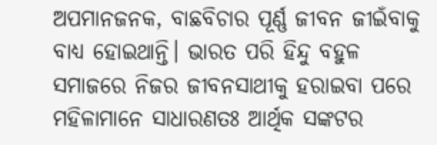ଅପମାନଜନକ, ବାଛବିଚାର ପୂର୍ଣ୍ଣ ଜୀବନ ଜୀଇଁବାକୁ ବାଧ୍ୟ ହୋଇଥାନ୍ତି। ଭାରତ ପରି ହିନ୍ଦୁ ବହୁଳ ସମାଜରେ ନିଜର ଜୀବନସାଥୀକୁ ହରାଇବା ପରେ ମହିଳାମାନେ ସାଧାରଣତଃ ଆର୍ଥିକ ସଙ୍କଟର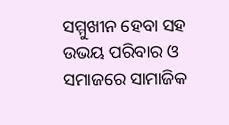ସମ୍ମୁଖୀନ ହେବା ସହ ଉଭୟ ପରିବାର ଓ ସମାଜରେ ସାମାଜିକ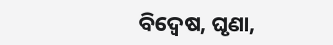ବିଦ୍ଵେଷ, ଘୃଣା,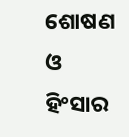ଶୋଷଣ ଓ ହିଂସାର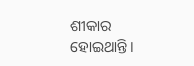ଶୀକାର ହୋଇଥାନ୍ତି।